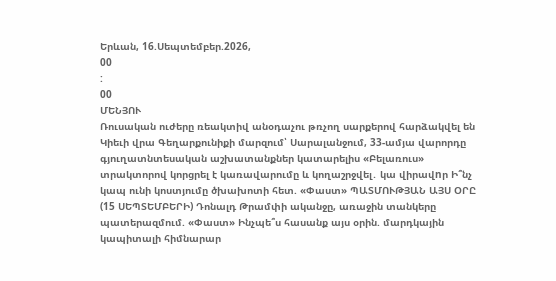Երևան, 16.Սեպտեմբեր.2026,
00
:
00
ՄԵՆՅՈՒ
Ռուսական ուժերը ռեակտիվ անօդաչու թռչող սարքերով հարձակվել են Կիեւի վրա Գեղարքունիքի մարզում՝ Սարալանջում, 33-ամյա վարորդը գյուղատնտեսական աշխատանքներ կատարելիս «Բելառուս» տրակտորով կորցրել է կառավարումը և կողաշրջվել․ կա վիրավnր Ի՞նչ կապ ունի կոստյումը ծխախոտի հետ. «Փաստ» ՊԱՏՄՈՒԹՅԱՆ ԱՅՍ ՕՐԸ (15 ՍԵՊՏԵՄԲԵՐԻ) Դոնալդ Թրամփի ականջը, առաջին տանկերը պատերազմում. «Փաստ» Ինչպե՞ս հասանք այս օրին. մարդկային կապիտալի հիմնարար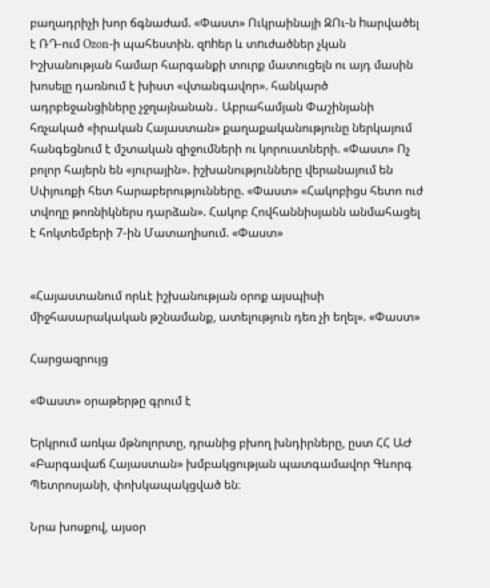բաղադրիչի խոր ճգնաժամ. «Փաստ» Ուկրաինայի ԶՈւ-ն hարվածել է ՌԴ-ում Ozon-ի պահեստին. զnhեր և տnւժածներ չկան Իշխանության համար հարգանքի տուրք մատուցելն ու այդ մասին խոսելը դառնում է խիստ «վտանգավոր». հանկարծ ադրբեջանցիները չջղայնանան․ Աբրահամյան Փաշինյանի հռչակած «իրական Հայաստան» քաղաքականությունը ներկայում հանգեցնում է մշտական զիջումների ու կորուստների. «Փաստ» Ոչ բոլոր հայերն են «յուրային». իշխանությունները վերանայում են Սփյուռքի հետ հարաբերությունները. «Փաստ» «Հակոբիցս հետո ուժ տվողը թոռնիկներս դարձան». Հակոբ Հովհաննիսյանն անմահացել է հոկտեմբերի 7-ին Մատաղիսում. «Փաստ»


«Հայաստանում որևէ իշխանության օրոք այսպիսի միջհասարակական թշնամանք, ատելություն դեռ չի եղել». «Փաստ»

Հարցազրույց

«Փաստ» օրաթերթը գրում է

Երկրում առկա մթնոլորտը, դրանից բխող խնդիրները, ըստ ՀՀ ԱԺ «Բարգավաճ Հայաստան» խմբակցության պատգամավոր Գևորգ Պետրոսյանի, փոխկապակցված են։

Նրա խոսքով, այսօր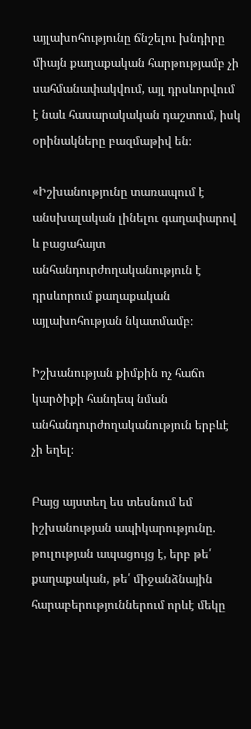այլախոհությունը ճնշելու խնդիրը միայն քաղաքական հարթությամբ չի սահմանափակվում, այլ դրսևորվում է նաև հասարակական դաշտում, իսկ օրինակները բազմաթիվ են։

«Իշխանությունը տառապում է անսխալական լինելու գաղափարով և բացահայտ անհանդուրժողականություն է դրսևորում քաղաքական այլախոհության նկատմամբ։

Իշխանության քիմքին ոչ հաճո կարծիքի հանդեպ նման անհանդուրժողականություն երբևէ չի եղել։

Բայց այստեղ ես տեսնում եմ իշխանության ապիկարությունը. թուլության ապացույց է, երբ թե՛ քաղաքական, թե՛ միջանձնային հարաբերություններում որևէ մեկը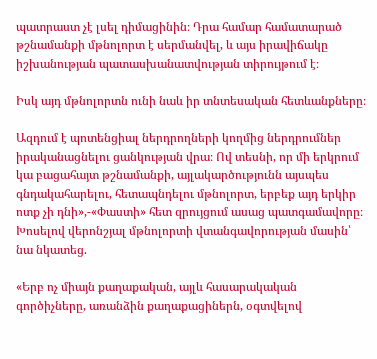պատրաստ չէ լսել դիմացինին։ Դրա համար համատարած թշնամանքի մթնոլորտ է սերմանվել, և այս իրավիճակը իշխանության պատասխանատվության տիրույթում է։

Իսկ այդ մթնոլորտն ունի նաև իր տնտեսական հետևանքները։

Ազդում է պոտենցիալ ներդրողների կողմից ներդրումներ իրականացնելու ցանկության վրա։ Ով տեսնի, որ մի երկրում կա բացահայտ թշնամանքի, այլակարծությունն այսպես գնդակահարելու, հետապնդելու մթնոլորտ, երբեք այդ երկիր ոտք չի դնի»,-«Փաստի» հետ զրույցում ասաց պատգամավորը։ Խոսելով վերոնշյալ մթնոլորտի վտանգավորության մասին՝ նա նկատեց.

«Երբ ոչ միայն քաղաքական, այլև հասարակական գործիչները, առանձին քաղաքացիներն, օգտվելով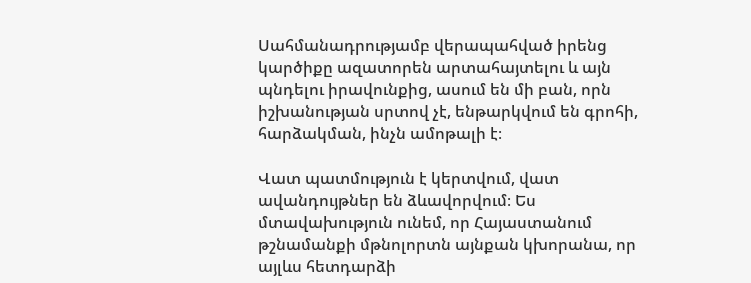Սահմանադրությամբ վերապահված իրենց կարծիքը ազատորեն արտահայտելու և այն պնդելու իրավունքից, ասում են մի բան, որն իշխանության սրտով չէ, ենթարկվում են գրոհի, հարձակման, ինչն ամոթալի է։

Վատ պատմություն է կերտվում, վատ ավանդույթներ են ձևավորվում։ Ես մտավախություն ունեմ, որ Հայաստանում թշնամանքի մթնոլորտն այնքան կխորանա, որ այլևս հետդարձի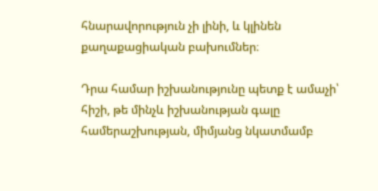հնարավորություն չի լինի, և կլինեն քաղաքացիական բախումներ։

Դրա համար իշխանությունը պետք է ամաչի՝ հիշի, թե մինչև իշխանության գալը համերաշխության, միմյանց նկատմամբ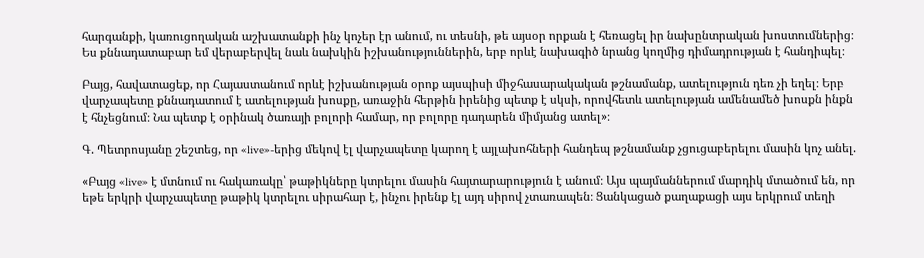հարգանքի, կառուցողական աշխատանքի ինչ կոչեր էր անում, ու տեսնի, թե այսօր որքան է հեռացել իր նախընտրական խոստումներից։ Ես քննադատաբար եմ վերաբերվել նաև նախկին իշխանություններին, երբ որևէ նախագիծ նրանց կողմից դիմադրության է հանդիպել։

Բայց, հավատացեք, որ Հայաստանում որևէ իշխանության օրոք այսպիսի միջհասարակական թշնամանք, ատելություն դեռ չի եղել։ Երբ վարչապետը քննադատում է ատելության խոսքը, առաջին հերթին իրենից պետք է սկսի, որովհետև ատելության ամենամեծ խոսքն ինքն է հնչեցնում։ Նա պետք է օրինակ ծառայի բոլորի համար, որ բոլորը դադարեն միմյանց ատել»։

Գ. Պետրոսյանը շեշտեց, որ «live»-երից մեկով էլ վարչապետը կարող է այլախոհների հանդեպ թշնամանք չցուցաբերելու մասին կոչ անել.

«Բայց «live» է մտնում ու հակառակը՝ թաթիկները կտրելու մասին հայտարարություն է անում։ Այս պայմաններում մարդիկ մտածում են, որ եթե երկրի վարչապետը թաթիկ կտրելու սիրահար է, ինչու իրենք էլ այդ սիրով չտառապեն։ Ցանկացած քաղաքացի այս երկրում տեղի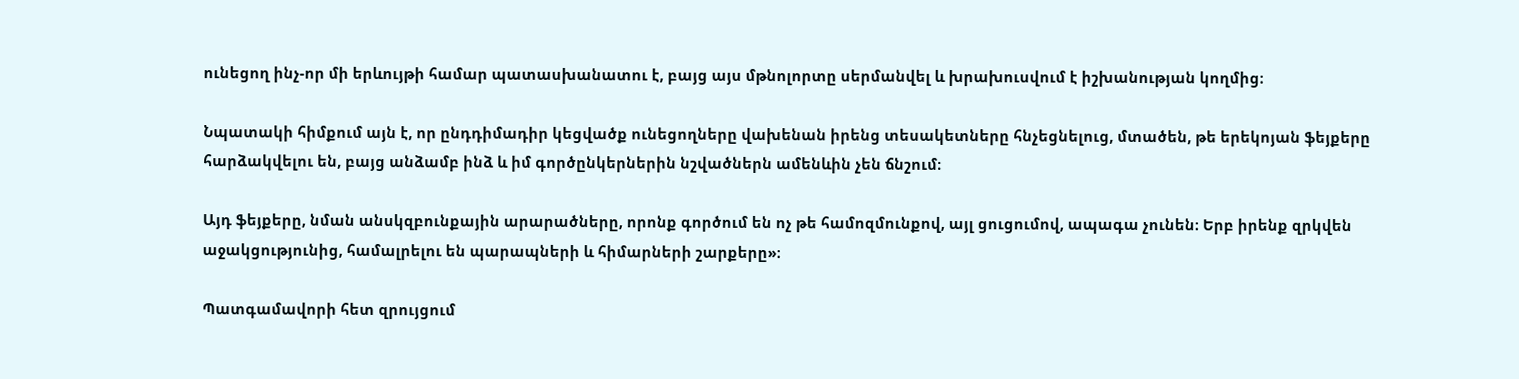ունեցող ինչ-որ մի երևույթի համար պատասխանատու է, բայց այս մթնոլորտը սերմանվել և խրախուսվում է իշխանության կողմից։

Նպատակի հիմքում այն է, որ ընդդիմադիր կեցվածք ունեցողները վախենան իրենց տեսակետները հնչեցնելուց, մտածեն, թե երեկոյան ֆեյքերը հարձակվելու են, բայց անձամբ ինձ և իմ գործընկերներին նշվածներն ամենևին չեն ճնշում։

Այդ ֆեյքերը, նման անսկզբունքային արարածները, որոնք գործում են ոչ թե համոզմունքով, այլ ցուցումով, ապագա չունեն։ Երբ իրենք զրկվեն աջակցությունից, համալրելու են պարապների և հիմարների շարքերը»։

Պատգամավորի հետ զրույցում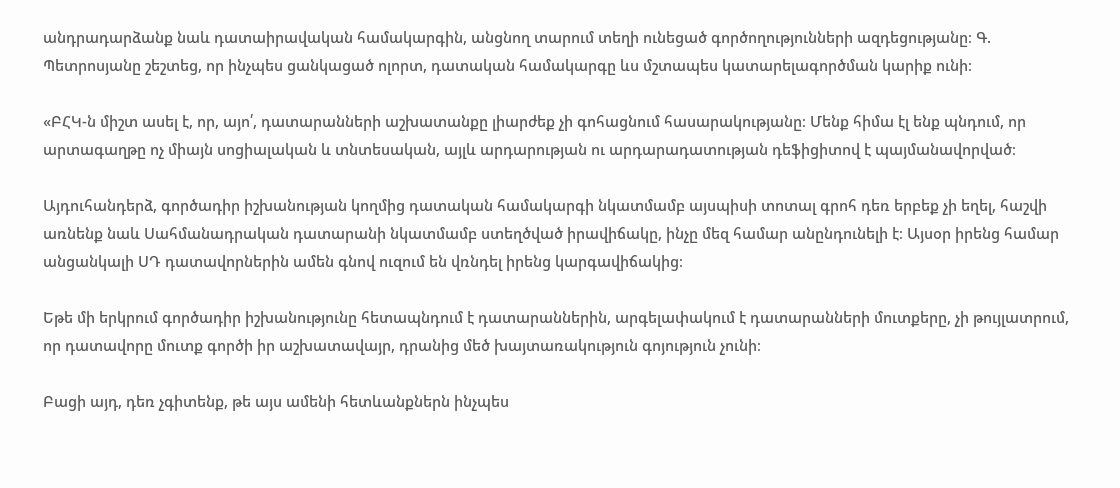անդրադարձանք նաև դատաիրավական համակարգին, անցնող տարում տեղի ունեցած գործողությունների ազդեցությանը։ Գ. Պետրոսյանը շեշտեց, որ ինչպես ցանկացած ոլորտ, դատական համակարգը ևս մշտապես կատարելագործման կարիք ունի։

«ԲՀԿ-ն միշտ ասել է, որ, այո՛, դատարանների աշխատանքը լիարժեք չի գոհացնում հասարակությանը։ Մենք հիմա էլ ենք պնդում, որ արտագաղթը ոչ միայն սոցիալական և տնտեսական, այլև արդարության ու արդարադատության դեֆիցիտով է պայմանավորված։

Այդուհանդերձ, գործադիր իշխանության կողմից դատական համակարգի նկատմամբ այսպիսի տոտալ գրոհ դեռ երբեք չի եղել, հաշվի առնենք նաև Սահմանադրական դատարանի նկատմամբ ստեղծված իրավիճակը, ինչը մեզ համար անընդունելի է։ Այսօր իրենց համար անցանկալի ՍԴ դատավորներին ամեն գնով ուզում են վռնդել իրենց կարգավիճակից։

Եթե մի երկրում գործադիր իշխանությունը հետապնդում է դատարաններին, արգելափակում է դատարանների մուտքերը, չի թույլատրում, որ դատավորը մուտք գործի իր աշխատավայր, դրանից մեծ խայտառակություն գոյություն չունի։

Բացի այդ, դեռ չգիտենք, թե այս ամենի հետևանքներն ինչպես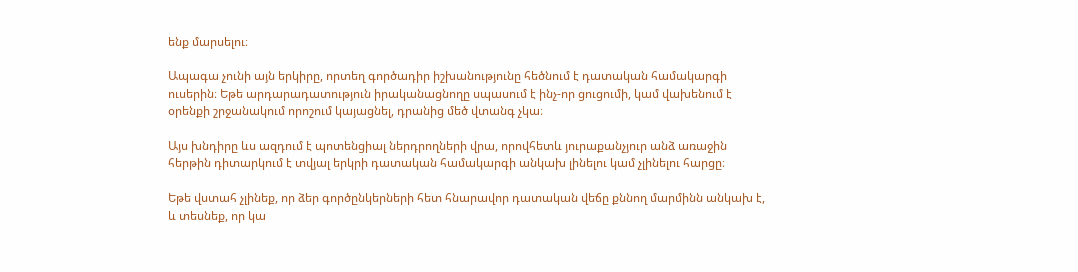ենք մարսելու։

Ապագա չունի այն երկիրը, որտեղ գործադիր իշխանությունը հեծնում է դատական համակարգի ուսերին։ Եթե արդարադատություն իրականացնողը սպասում է ինչ-որ ցուցումի, կամ վախենում է օրենքի շրջանակում որոշում կայացնել, դրանից մեծ վտանգ չկա։

Այս խնդիրը ևս ազդում է պոտենցիալ ներդրողների վրա, որովհետև յուրաքանչյուր անձ առաջին հերթին դիտարկում է տվյալ երկրի դատական համակարգի անկախ լինելու կամ չլինելու հարցը։

Եթե վստահ չլինեք, որ ձեր գործընկերների հետ հնարավոր դատական վեճը քննող մարմինն անկախ է, և տեսնեք, որ կա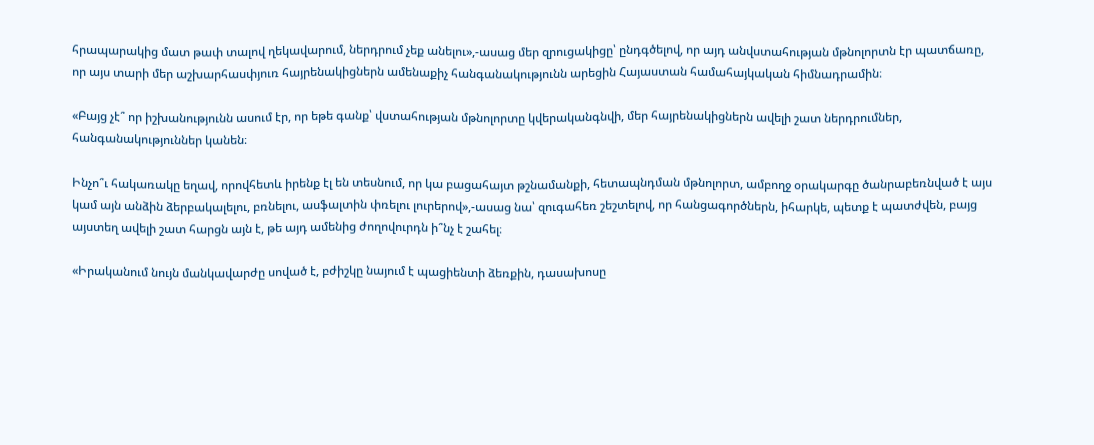հրապարակից մատ թափ տալով ղեկավարում, ներդրում չեք անելու»,-ասաց մեր զրուցակիցը՝ ընդգծելով, որ այդ անվստահության մթնոլորտն էր պատճառը, որ այս տարի մեր աշխարհասփյուռ հայրենակիցներն ամենաքիչ հանգանակությունն արեցին Հայաստան համահայկական հիմնադրամին։

«Բայց չէ՞ որ իշխանությունն ասում էր, որ եթե գանք՝ վստահության մթնոլորտը կվերականգնվի, մեր հայրենակիցներն ավելի շատ ներդրումներ, հանգանակություններ կանեն։

Ինչո՞ւ հակառակը եղավ, որովհետև իրենք էլ են տեսնում, որ կա բացահայտ թշնամանքի, հետապնդման մթնոլորտ, ամբողջ օրակարգը ծանրաբեռնված է այս կամ այն անձին ձերբակալելու, բռնելու, ասֆալտին փռելու լուրերով»,-ասաց նա՝ զուգահեռ շեշտելով, որ հանցագործներն, իհարկե, պետք է պատժվեն, բայց այստեղ ավելի շատ հարցն այն է, թե այդ ամենից ժողովուրդն ի՞նչ է շահել։

«Իրականում նույն մանկավարժը սոված է, բժիշկը նայում է պացիենտի ձեռքին, դասախոսը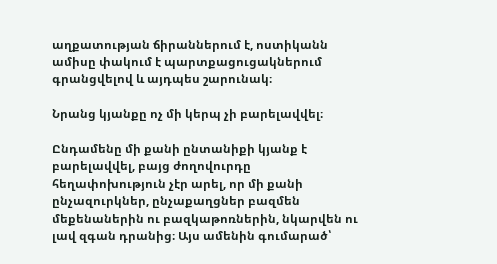աղքատության ճիրաններում է, ոստիկանն ամիսը փակում է պարտքացուցակներում գրանցվելով և այդպես շարունակ։

Նրանց կյանքը ոչ մի կերպ չի բարելավվել։

Ընդամենը մի քանի ընտանիքի կյանք է բարելավվել, բայց ժողովուրդը հեղափոխություն չէր արել, որ մի քանի ընչազուրկներ, ընչաքաղցներ բազմեն մեքենաներին ու բազկաթոռներին, նկարվեն ու լավ զգան դրանից։ Այս ամենին գումարած՝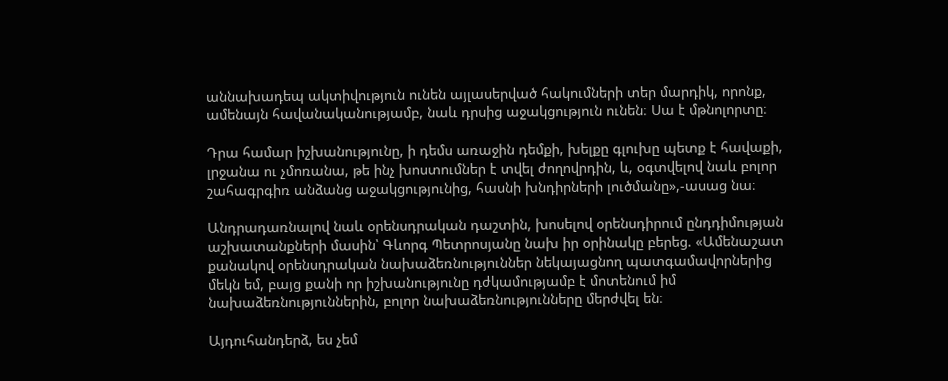աննախադեպ ակտիվություն ունեն այլասերված հակումների տեր մարդիկ, որոնք, ամենայն հավանականությամբ, նաև դրսից աջակցություն ունեն։ Սա է մթնոլորտը։

Դրա համար իշխանությունը, ի դեմս առաջին դեմքի, խելքը գլուխը պետք է հավաքի, լրջանա ու չմոռանա, թե ինչ խոստումներ է տվել ժողովրդին, և, օգտվելով նաև բոլոր շահագրգիռ անձանց աջակցությունից, հասնի խնդիրների լուծմանը»,-ասաց նա։

Անդրադառնալով նաև օրենսդրական դաշտին, խոսելով օրենսդիրում ընդդիմության աշխատանքների մասին՝ Գևորգ Պետրոսյանը նախ իր օրինակը բերեց. «Ամենաշատ քանակով օրենսդրական նախաձեռնություններ նեկայացնող պատգամավորներից մեկն եմ, բայց քանի որ իշխանությունը դժկամությամբ է մոտենում իմ նախաձեռնություններին, բոլոր նախաձեռնությունները մերժվել են։

Այդուհանդերձ, ես չեմ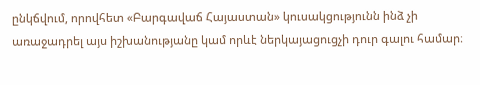ընկճվում, որովհետ «Բարգավաճ Հայաստան» կուսակցությունն ինձ չի առաջադրել այս իշխանությանը կամ որևէ ներկայացուցչի դուր գալու համար։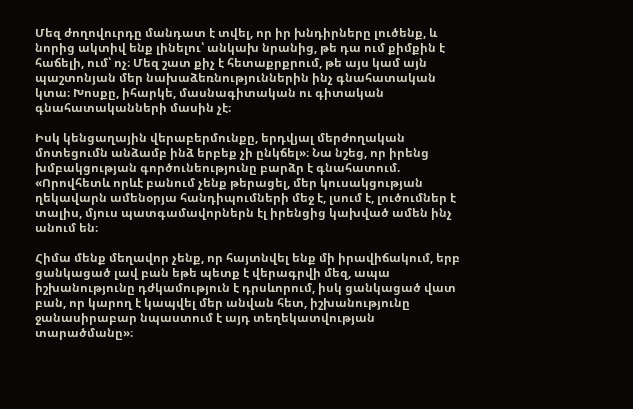Մեզ ժողովուրդը մանդատ է տվել, որ իր խնդիրները լուծենք, և նորից ակտիվ ենք լինելու՝ անկախ նրանից, թե դա ում քիմքին է հաճելի, ում՝ ոչ։ Մեզ շատ քիչ է հետաքրքրում, թե այս կամ այն պաշտոնյան մեր նախաձեռնություններին ինչ գնահատական կտա։ Խոսքը, իհարկե, մասնագիտական ու գիտական գնահատականների մասին չէ։

Իսկ կենցաղային վերաբերմունքը, երդվյալ մերժողական մոտեցումն անձամբ ինձ երբեք չի ընկճել»։ Նա նշեց, որ իրենց խմբակցության գործունեությունը բարձր է գնահատում. «Որովհետև որևէ բանում չենք թերացել, մեր կուսակցության ղեկավարն ամենօրյա հանդիպումների մեջ է, լսում է, լուծումներ է տալիս, մյուս պատգամավորներն էլ իրենցից կախված ամեն ինչ անում են։

Հիմա մենք մեղավոր չենք, որ հայտնվել ենք մի իրավիճակում, երբ ցանկացած լավ բան եթե պետք է վերագրվի մեզ, ապա իշխանությունը դժկամություն է դրսևորում, իսկ ցանկացած վատ բան, որ կարող է կապվել մեր անվան հետ, իշխանությունը ջանասիրաբար նպաստում է այդ տեղեկատվության տարածմանը»։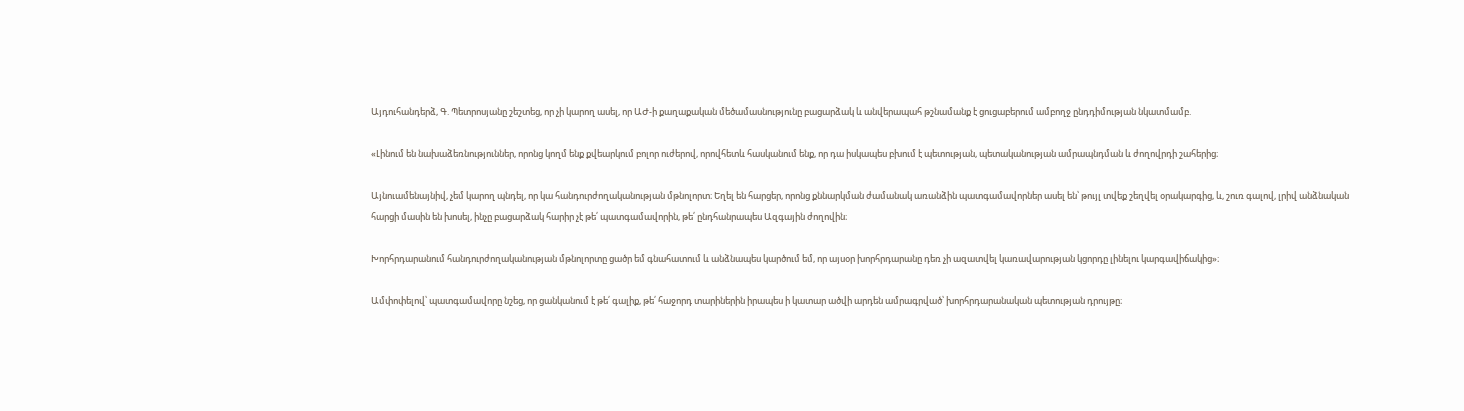Այդուհանդերձ, Գ. Պետրոսյանը շեշտեց, որ չի կարող ասել, որ ԱԺ-ի քաղաքական մեծամասնությունը բացարձակ և անվերապահ թշնամանք է ցուցաբերում ամբողջ ընդդիմության նկատմամբ.

«Լինում են նախաձեռնություններ, որոնց կողմ ենք քվեարկում բոլոր ուժերով, որովհետև հասկանում ենք, որ դա իսկապես բխում է պետության, պետականության ամրապնդման և ժողովրդի շահերից։

Այնուամենայնիվ, չեմ կարող պնդել, որ կա հանդուրժողականության մթնոլորտ։ Եղել են հարցեր, որոնց քննարկման ժամանակ առանձին պատգամավորներ ասել են՝ թույլ տվեք շեղվել օրակարգից, և, շուռ գալով, լրիվ անձնական հարցի մասին են խոսել, ինչը բացարձակ հարիր չէ թե՛ պատգամավորին, թե՛ ընդհանրապես Ազգային ժողովին։

Խորհրդարանում հանդուրժողականության մթնոլորտը ցածր եմ գնահատում և անձնապես կարծում եմ, որ այսօր խորհրդարանը դեռ չի ազատվել կառավարության կցորդը լինելու կարգավիճակից»։

Ամփոփելով՝ պատգամավորը նշեց, որ ցանկանում է թե՛ գալիք, թե՛ հաջորդ տարիներին իրապես ի կատար ածվի արդեն ամրագրված՝ խորհրդարանական պետության դրույթը։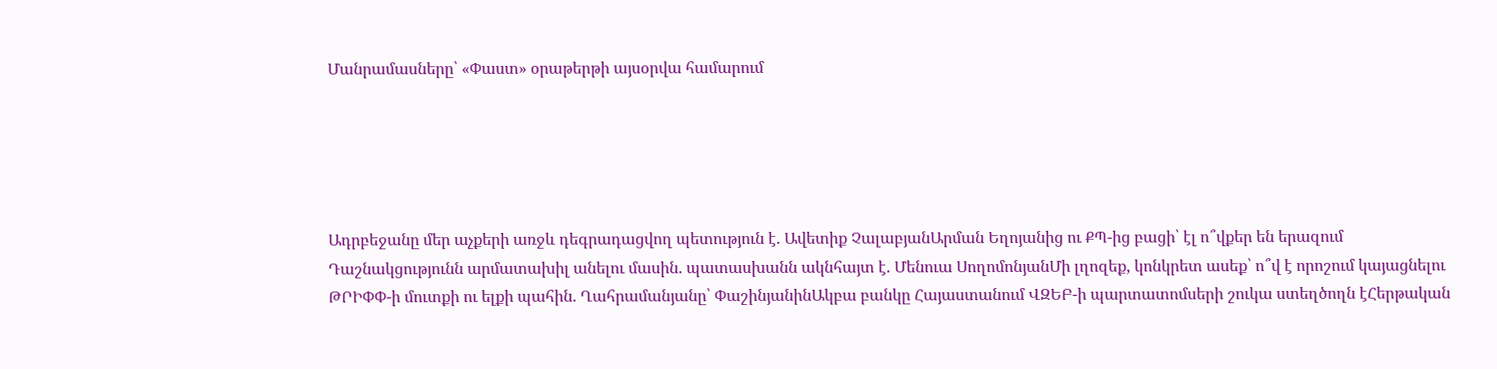Մանրամասները՝ «Փաստ» օրաթերթի այսօրվա համարում





Ադրբեջանը մեր աչքերի առջև դեգրադացվող պետություն է. Ավետիք ՉալաբյանԱրման Եղոյանից ու ՔՊ-ից բացի՝ էլ ո՞վքեր են երազում Դաշնակցությունն արմատախիլ անելու մասին. պատասխանն ակնհայտ է. Մենուա ՍողոմոնյանՄի լղոզեք, կոնկրետ ասեք՝ ո՞վ է որոշում կայացնելու ԹՐԻՓՓ-ի մուտքի ու ելքի պահին. Ղահրամանյանը՝ ՓաշինյանինԱկբա բանկը Հայաստանում ՎԶԵԲ-ի պարտատոմսերի շուկա ստեղծողն էՀերթական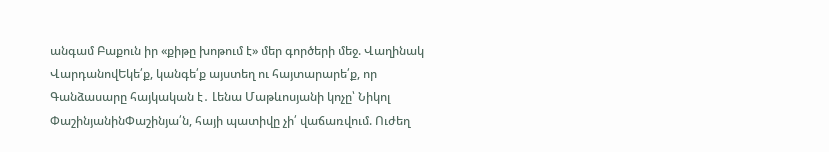անգամ Բաքուն իր «քիթը խոթում է» մեր գործերի մեջ. Վաղինակ ՎարդանովԵկե՛ք, կանգե՛ք այստեղ ու հայտարարե՛ք, որ Գանձասարը հայկական է․ Լենա Մաթևոսյանի կոչը՝ Նիկոլ ՓաշինյանինՓաշինյա՛ն, հայի պատիվը չի՛ վաճառվում. Ուժեղ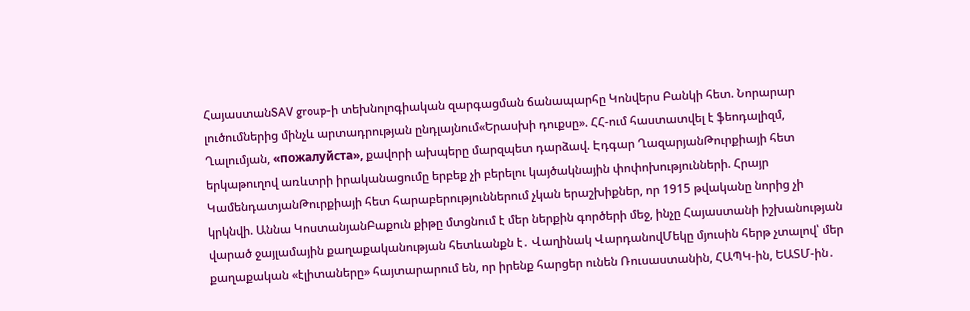ՀայաստանSAV group-ի տեխնոլոգիական զարգացման ճանապարհը Կոնվերս Բանկի հետ. Նորարար լուծումներից մինչև արտադրության ընդլայնում«Երասխի դուքսը». ՀՀ-ում հաստատվել է ֆեոդալիզմ, Ղալումյան, «пожалуйста», քավորի ախպերը մարզպետ դարձավ. Էդգար ՂազարյանԹուրքիայի հետ երկաթուղով առևտրի իրականացումը երբեք չի բերելու կայծակնային փոփոխությունների. Հրայր ԿամենդատյանԹուրքիայի հետ հարաբերություններում չկան երաշխիքներ, որ 1915 թվականը նորից չի կրկնվի. Աննա ԿոստանյանԲաքուն քիթը մտցնում է մեր ներքին գործերի մեջ, ինչը Հայաստանի իշխանության վարած ջայլամային քաղաքականության հետևանքն է․ Վաղինակ ՎարդանովՄեկը մյուսին հերթ չտալով՝ մեր քաղաքական «էլիտաները» հայտարարում են, որ իրենք հարցեր ունեն Ռուսաստանին, ՀԱՊԿ-ին, ԵԱՏՄ-ին․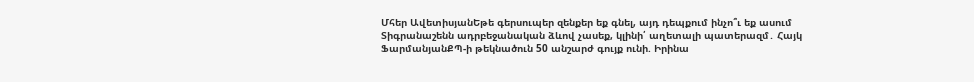Մհեր ԱվետիսյանԵթե գերսուպեր զենքեր եք գնել, այդ դեպքում ինչո՞ւ եք ասում Տիգրանաշենն ադրբեջանական ձևով չասեք, կլինի՛ աղետալի պատերազմ․ Հայկ ՖարմանյանՔՊ-ի թեկնածուն 50 անշարժ գույք ունի. Իրինա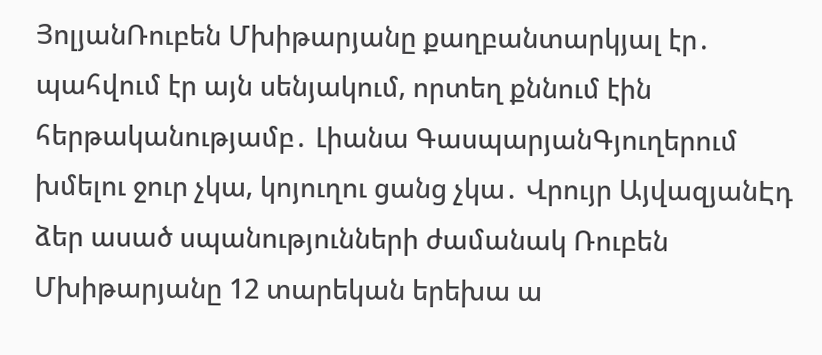ՅոլյանՌուբեն Մխիթարյանը քաղբանտարկյալ էր․ պահվում էր այն սենյակում, որտեղ քննում էին հերթականությամբ․ Լիանա ԳասպարյանԳյուղերում խմելու ջուր չկա, կոյուղու ցանց չկա․ Վրույր ԱյվազյանԷդ ձեր ասած սպանությունների ժամանակ Ռուբեն Մխիթարյանը 12 տարեկան երեխա ա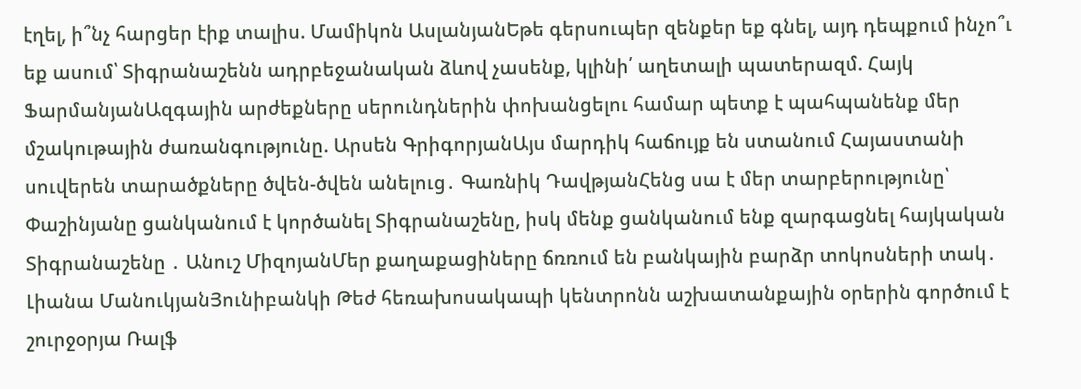էղել, ի՞նչ հարցեր էիք տալիս. Մամիկոն ԱսլանյանԵթե գերսուպեր զենքեր եք գնել, այդ դեպքում ինչո՞ւ եք ասում՝ Տիգրանաշենն ադրբեջանական ձևով չասենք, կլինի՛ աղետալի պատերազմ. Հայկ ՖարմանյանԱզգային արժեքները սերունդներին փոխանցելու համար պետք է պահպանենք մեր մշակութային ժառանգությունը. Արսեն ԳրիգորյանԱյս մարդիկ հաճույք են ստանում Հայաստանի սուվերեն տարածքները ծվեն-ծվեն անելուց․ Գառնիկ ԴավթյանՀենց սա է մեր տարբերությունը՝ Փաշինյանը ցանկանում է կործանել Տիգրանաշենը, իսկ մենք ցանկանում ենք զարգացնել հայկական Տիգրանաշենը ․ Անուշ ՄիզոյանՄեր քաղաքացիները ճռռում են բանկային բարձր տոկոսների տակ․ Լիանա ՄանուկյանՅունիբանկի Թեժ հեռախոսակապի կենտրոնն աշխատանքային օրերին գործում է շուրջօրյա Ռալֆ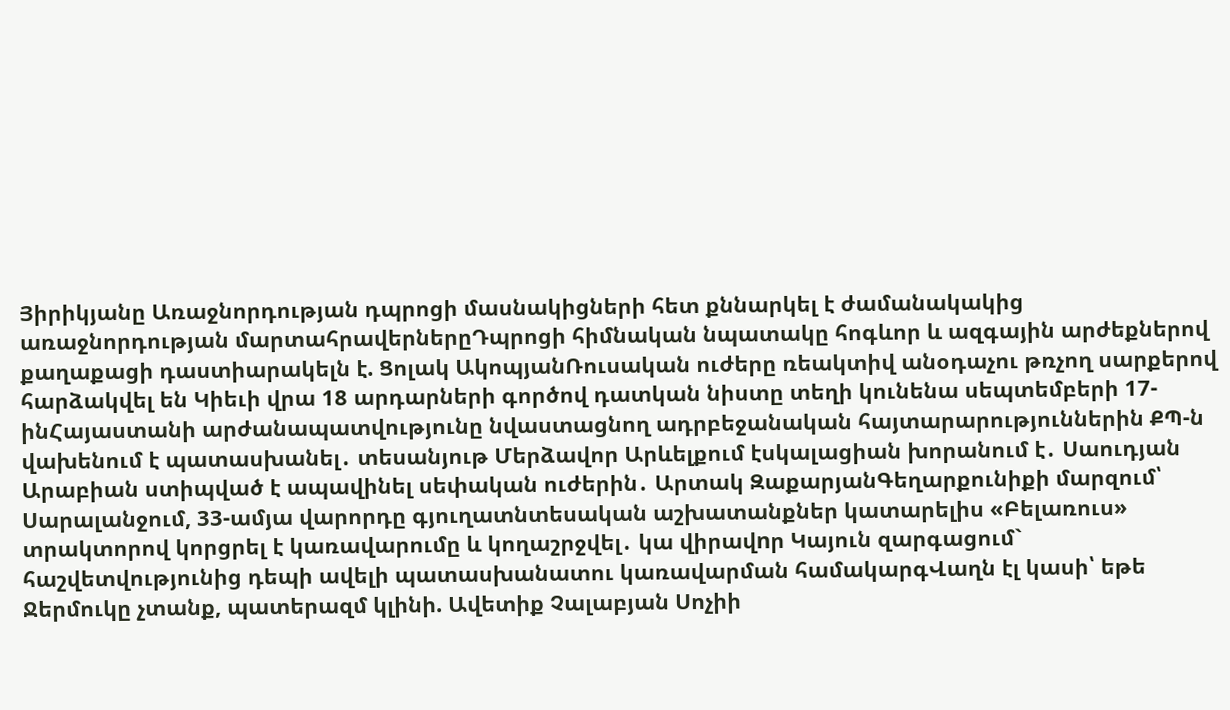Յիրիկյանը Առաջնորդության դպրոցի մասնակիցների հետ քննարկել է ժամանակակից առաջնորդության մարտահրավերներըԴպրոցի հիմնական նպատակը հոգևոր և ազգային արժեքներով քաղաքացի դաստիարակելն է. Ցոլակ ԱկոպյանՌուսական ուժերը ռեակտիվ անօդաչու թռչող սարքերով հարձակվել են Կիեւի վրա 18 արդարների գործով դատկան նիստը տեղի կունենա սեպտեմբերի 17-ինՀայաստանի արժանապատվությունը նվաստացնող ադրբեջանական հայտարարություններին ՔՊ-ն վախենում է պատասխանել․ տեսանյութ Մերձավոր Արևելքում էսկալացիան խորանում է․ Սաուդյան Արաբիան ստիպված է ապավինել սեփական ուժերին․ Արտակ ԶաքարյանԳեղարքունիքի մարզում՝ Սարալանջում, 33-ամյա վարորդը գյուղատնտեսական աշխատանքներ կատարելիս «Բելառուս» տրակտորով կորցրել է կառավարումը և կողաշրջվել․ կա վիրավnր Կայուն զարգացում` հաշվետվությունից դեպի ավելի պատասխանատու կառավարման համակարգՎաղն էլ կասի՝ եթե Ջերմուկը չտանք, պատերազմ կլինի. Ավետիք Չալաբյան Սոչիի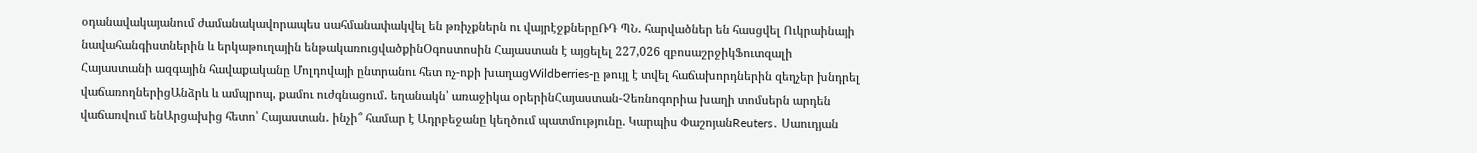օդանավակայանում ժամանակավորապես սահմանափակվել են թռիչքներն ու վայրէջքներըՌԴ ՊՆ․ հարվածներ են հասցվել Ուկրաինայի նավահանգիստներին և երկաթուղային ենթակառուցվածքինՕգոստոսին Հայաստան է այցելել 227,026 զբոսաշրջիկՖուտզալի Հայաստանի ազգային հավաքականը Մոլդովայի ընտրանու հետ ոչ-ոքի խաղացWildberries-ը թույլ է տվել հաճախորդներին զեղչեր խնդրել վաճառողներիցԱնձրև և ամպրոպ, քամու ուժգնացում․ եղանակն՝ առաջիկա օրերինՀայաստան-Չեռնոգորիա խաղի տոմսերն արդեն վաճառվում ենԱրցախից հետո՝ Հայաստան․ ինչի՞ համար է Ադրբեջանը կեղծում պատմությունը. Կարպիս ՓաշոյանReuters․ Սաուդյան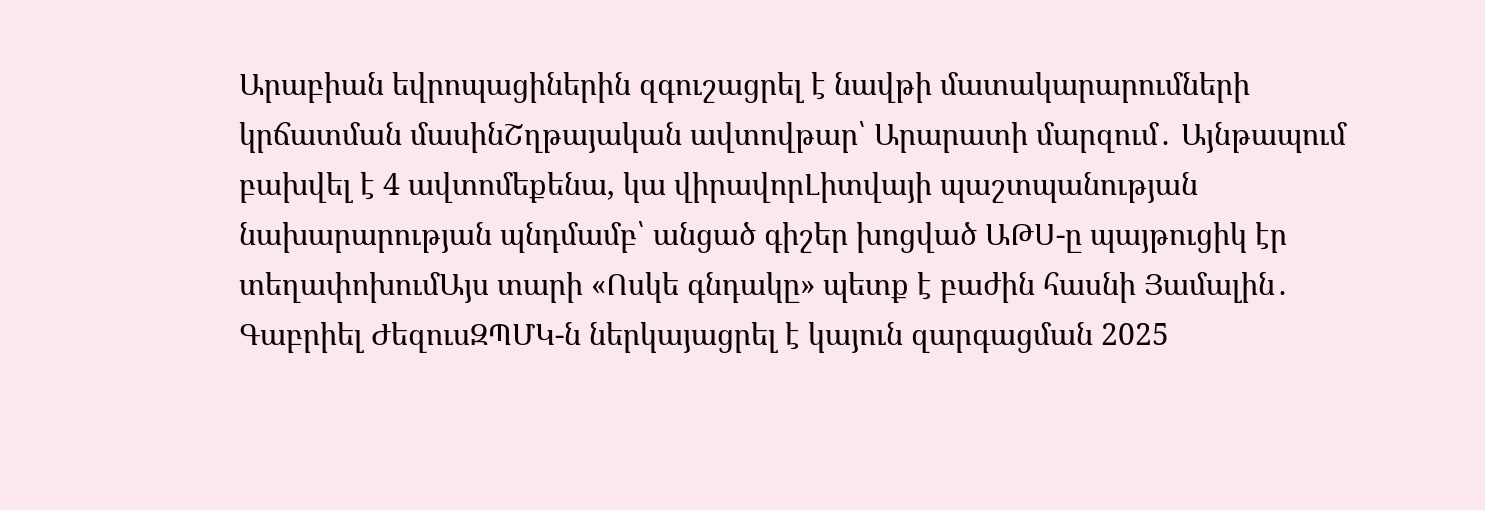Արաբիան եվրոպացիներին զգուշացրել է նավթի մատակարարումների կրճատման մասինՇղթայական ավտովթար՝ Արարատի մարզում․ Այնթապում բախվել է 4 ավտոմեքենա, կա վիրավորԼիտվայի պաշտպանության նախարարության պնդմամբ՝ անցած գիշեր խոցված ԱԹՍ-ը պայթուցիկ էր տեղափոխումԱյս տարի «Ոսկե գնդակը» պետք է բաժին հասնի Յամալին․ Գաբրիել ԺեզուսԶՊՄԿ-ն ներկայացրել է կայուն զարգացման 2025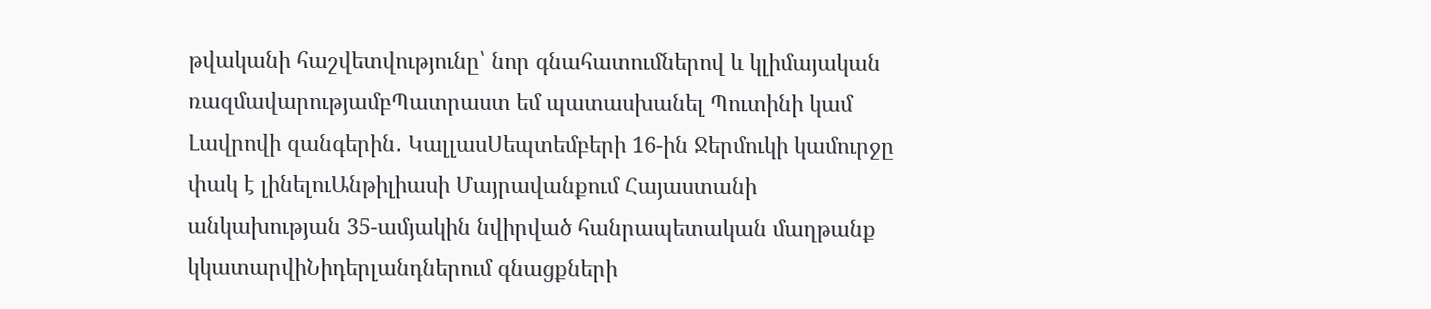թվականի հաշվետվությունը՝ նոր գնահատումներով և կլիմայական ռազմավարությամբՊատրաստ եմ պատասխանել Պուտինի կամ Լավրովի զանգերին․ ԿալլասՍեպտեմբերի 16-ին Ջերմուկի կամուրջը փակ է լինելուԱնթիլիասի Մայրավանքում Հայաստանի անկախության 35-ամյակին նվիրված հանրապետական մաղթանք կկատարվիՆիդերլանդներում գնացքների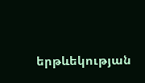երթևեկության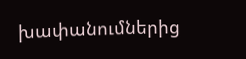խափանումներից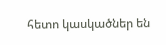հետո կասկածներ են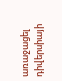առաջացել դիվերսիայի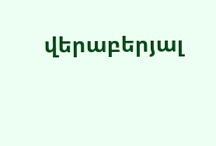վերաբերյալ